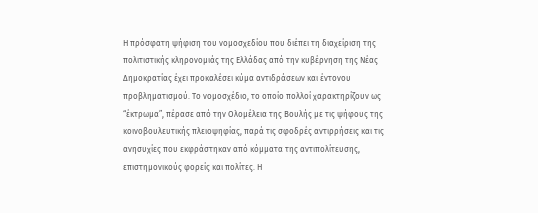Η πρόσφατη ψήφιση του νομοσχεδίου που διέπει τη διαχείριση της πολιτιστικής κληρονομιάς της Ελλάδας από την κυβέρνηση της Νέας Δημοκρατίας έχει προκαλέσει κύμα αντιδράσεων και έντονου προβληματισμού. Το νομοσχέδιο, το οποίο πολλοί χαρακτηρίζουν ως “έκτρωμα”, πέρασε από την Ολομέλεια της Βουλής με τις ψήφους της κοινοβουλευτικής πλειοψηφίας, παρά τις σφοδρές αντιρρήσεις και τις ανησυχίες που εκφράστηκαν από κόμματα της αντιπολίτευσης, επιστημονικούς φορείς και πολίτες. Η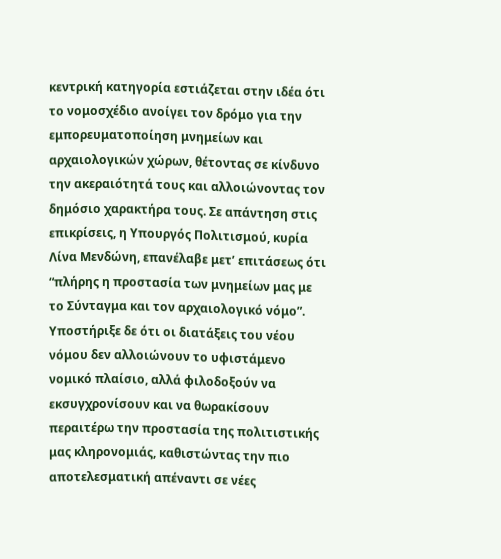κεντρική κατηγορία εστιάζεται στην ιδέα ότι το νομοσχέδιο ανοίγει τον δρόμο για την εμπορευματοποίηση μνημείων και αρχαιολογικών χώρων, θέτοντας σε κίνδυνο την ακεραιότητά τους και αλλοιώνοντας τον δημόσιο χαρακτήρα τους. Σε απάντηση στις επικρίσεις, η Υπουργός Πολιτισμού, κυρία Λίνα Μενδώνη, επανέλαβε μετ’ επιτάσεως ότι “πλήρης η προστασία των μνημείων μας με το Σύνταγμα και τον αρχαιολογικό νόμο”.
Υποστήριξε δε ότι οι διατάξεις του νέου νόμου δεν αλλοιώνουν το υφιστάμενο νομικό πλαίσιο, αλλά φιλοδοξούν να εκσυγχρονίσουν και να θωρακίσουν περαιτέρω την προστασία της πολιτιστικής μας κληρονομιάς, καθιστώντας την πιο αποτελεσματική απέναντι σε νέες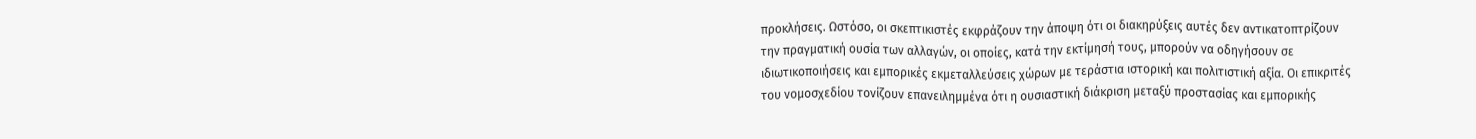προκλήσεις. Ωστόσο, οι σκεπτικιστές εκφράζουν την άποψη ότι οι διακηρύξεις αυτές δεν αντικατοπτρίζουν την πραγματική ουσία των αλλαγών, οι οποίες, κατά την εκτίμησή τους, μπορούν να οδηγήσουν σε ιδιωτικοποιήσεις και εμπορικές εκμεταλλεύσεις χώρων με τεράστια ιστορική και πολιτιστική αξία. Οι επικριτές του νομοσχεδίου τονίζουν επανειλημμένα ότι η ουσιαστική διάκριση μεταξύ προστασίας και εμπορικής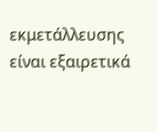εκμετάλλευσης είναι εξαιρετικά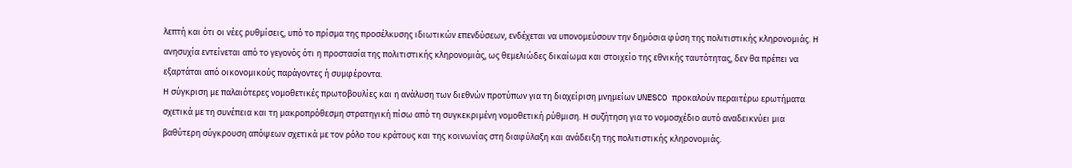λεπτή και ότι οι νέες ρυθμίσεις, υπό το πρίσμα της προσέλκυσης ιδιωτικών επενδύσεων, ενδέχεται να υπονομεύσουν την δημόσια φύση της πολιτιστικής κληρονομιάς. Η ανησυχία εντείνεται από το γεγονός ότι η προστασία της πολιτιστικής κληρονομιάς, ως θεμελιώδες δικαίωμα και στοιχείο της εθνικής ταυτότητας, δεν θα πρέπει να εξαρτάται από οικονομικούς παράγοντες ή συμφέροντα.
Η σύγκριση με παλαιότερες νομοθετικές πρωτοβουλίες και η ανάλυση των διεθνών προτύπων για τη διαχείριση μνημείων UNESCO προκαλούν περαιτέρω ερωτήματα σχετικά με τη συνέπεια και τη μακροπρόθεσμη στρατηγική πίσω από τη συγκεκριμένη νομοθετική ρύθμιση. Η συζήτηση για το νομοσχέδιο αυτό αναδεικνύει μια βαθύτερη σύγκρουση απόψεων σχετικά με τον ρόλο του κράτους και της κοινωνίας στη διαφύλαξη και ανάδειξη της πολιτιστικής κληρονομιάς.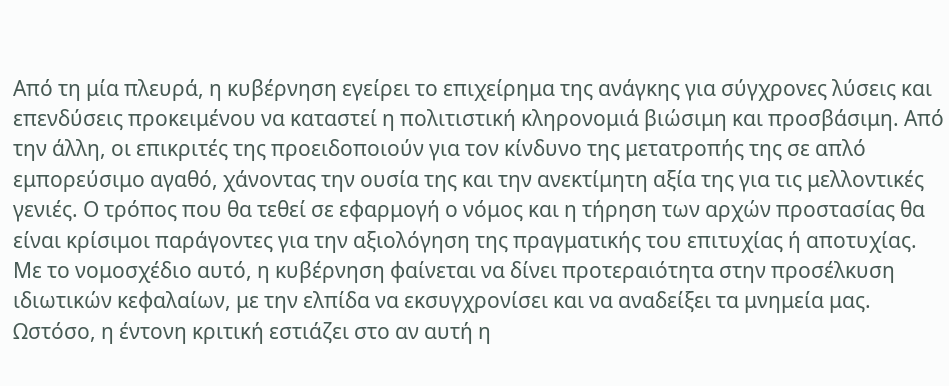Από τη μία πλευρά, η κυβέρνηση εγείρει το επιχείρημα της ανάγκης για σύγχρονες λύσεις και επενδύσεις προκειμένου να καταστεί η πολιτιστική κληρονομιά βιώσιμη και προσβάσιμη. Από την άλλη, οι επικριτές της προειδοποιούν για τον κίνδυνο της μετατροπής της σε απλό εμπορεύσιμο αγαθό, χάνοντας την ουσία της και την ανεκτίμητη αξία της για τις μελλοντικές γενιές. Ο τρόπος που θα τεθεί σε εφαρμογή ο νόμος και η τήρηση των αρχών προστασίας θα είναι κρίσιμοι παράγοντες για την αξιολόγηση της πραγματικής του επιτυχίας ή αποτυχίας.
Με το νομοσχέδιο αυτό, η κυβέρνηση φαίνεται να δίνει προτεραιότητα στην προσέλκυση ιδιωτικών κεφαλαίων, με την ελπίδα να εκσυγχρονίσει και να αναδείξει τα μνημεία μας. Ωστόσο, η έντονη κριτική εστιάζει στο αν αυτή η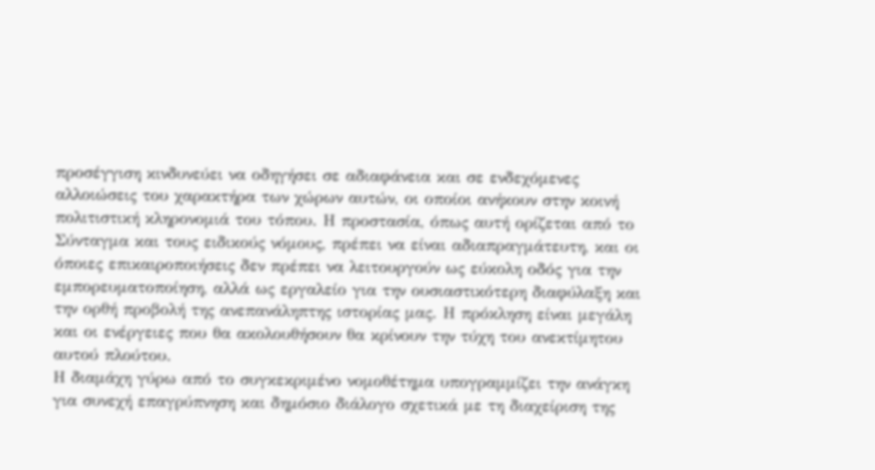προσέγγιση κινδυνεύει να οδηγήσει σε αδιαφάνεια και σε ενδεχόμενες αλλοιώσεις του χαρακτήρα των χώρων αυτών, οι οποίοι ανήκουν στην κοινή πολιτιστική κληρονομιά του τόπου. Η προστασία, όπως αυτή ορίζεται από το Σύνταγμα και τους ειδικούς νόμους, πρέπει να είναι αδιαπραγμάτευτη, και οι όποιες επικαιροποιήσεις δεν πρέπει να λειτουργούν ως εύκολη οδός για την εμπορευματοποίηση, αλλά ως εργαλείο για την ουσιαστικότερη διαφύλαξη και την ορθή προβολή της ανεπανάληπτης ιστορίας μας. Η πρόκληση είναι μεγάλη και οι ενέργειες που θα ακολουθήσουν θα κρίνουν την τύχη του ανεκτίμητου αυτού πλούτου.
Η διαμάχη γύρω από το συγκεκριμένο νομοθέτημα υπογραμμίζει την ανάγκη για συνεχή επαγρύπνηση και δημόσιο διάλογο σχετικά με τη διαχείριση της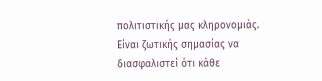πολιτιστικής μας κληρονομιάς. Είναι ζωτικής σημασίας να διασφαλιστεί ότι κάθε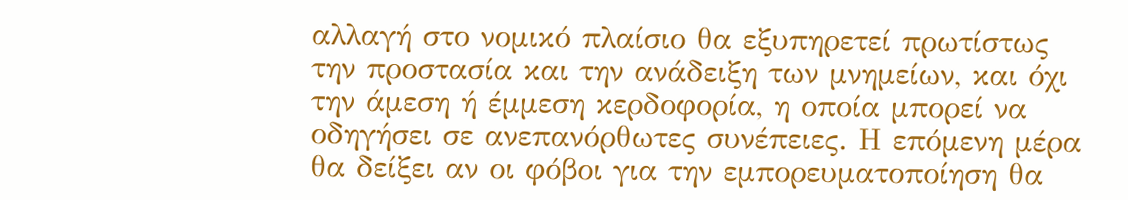αλλαγή στο νομικό πλαίσιο θα εξυπηρετεί πρωτίστως την προστασία και την ανάδειξη των μνημείων, και όχι την άμεση ή έμμεση κερδοφορία, η οποία μπορεί να οδηγήσει σε ανεπανόρθωτες συνέπειες. Η επόμενη μέρα θα δείξει αν οι φόβοι για την εμπορευματοποίηση θα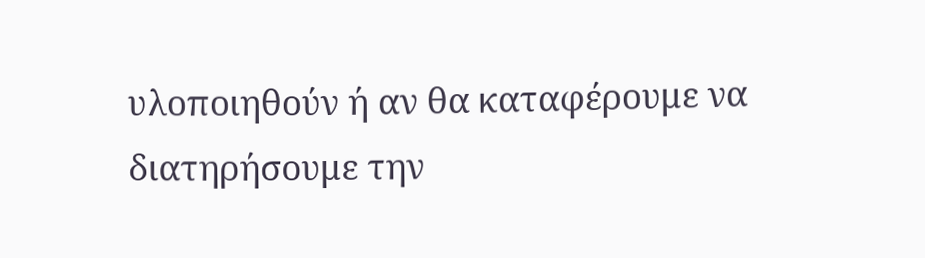υλοποιηθούν ή αν θα καταφέρουμε να διατηρήσουμε την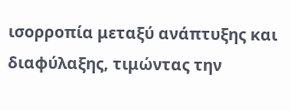ισορροπία μεταξύ ανάπτυξης και διαφύλαξης, τιμώντας την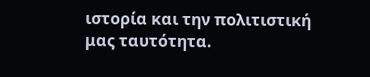ιστορία και την πολιτιστική μας ταυτότητα.